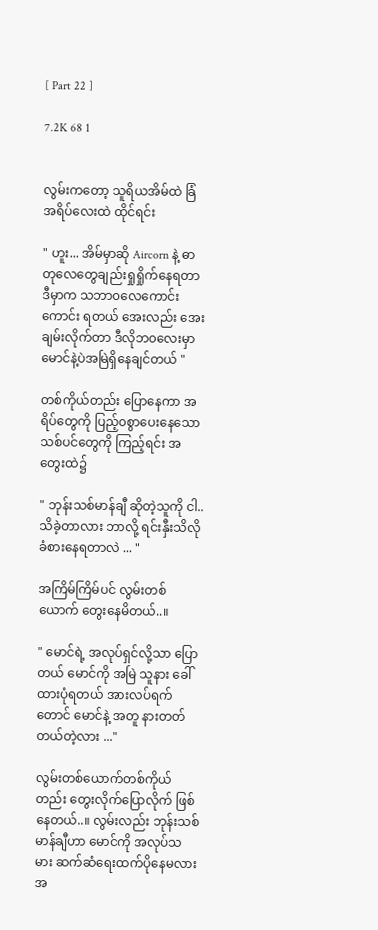[ Part 22 ]

7.2K 68 1


လွမ်းကတော့ သူရိယအိမ်ထဲ ခြံအရိပ်လေးထဲ ထိုင်ရင်း

" ဟူး... အိမ်မှာဆို Aircorn နဲ့ ဓာတုလေတွေချည်းရှုရှိုက်နေရတာ ဒီမှာက သဘာ၀လေကောင်းကောင်း ရတယ် အေးလည်း အေးချမ်းလိုက်တာ ဒီလိုဘ၀လေးမှာ မောင်နဲ့ပဲအမြဲရှိနေချင်တယ် "

တစ်ကိုယ်တည်း ပြောနေကာ အရိပ်တွေကို ပြည့်၀စွာပေးနေသော သစ်ပင်တွေကို ကြည့်ရင်း အတွေးထဲ၌

" ဘုန်းသစ်မာန်ချီ ဆိုတဲ့သူကို ငါ.. သိခဲ့တာလား ဘာလို့ ရင်းနှီးသိလို ခံစားနေရတာလဲ ... "

အကြိမ်ကြိမ်ပင် လွမ်းတစ်ယောက် တွေးနေမိတယ်..။

" မောင်ရဲ့ အလုပ်ရှင်လို့သာ ပြောတယ် မောင်ကို အမြဲ သူနား ခေါ်ထားပုံရတယ် အားလပ်ရက်တောင် မောင်နဲ့ အတူ နားတတ်တယ်တဲ့လား ..."

လွမ်းတစ်ယောက်တစ်ကိုယ်တည်း တွေးလိုက်ပြောလိုက် ဖြစ်နေတယ်..။ လွမ်းလည်း ဘုန်းသစ်မာန်ချီဟာ မောင်ကို အလုပ်သမား ဆက်ဆံရေးထက်ပိုနေမလား အ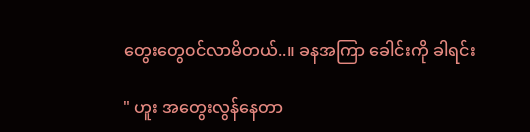တွေးတွေ၀င်လာမိတယ်..။ ခနအကြာ ခေါင်းကို ခါရင်း

" ဟူး အတွေးလွန်နေတာ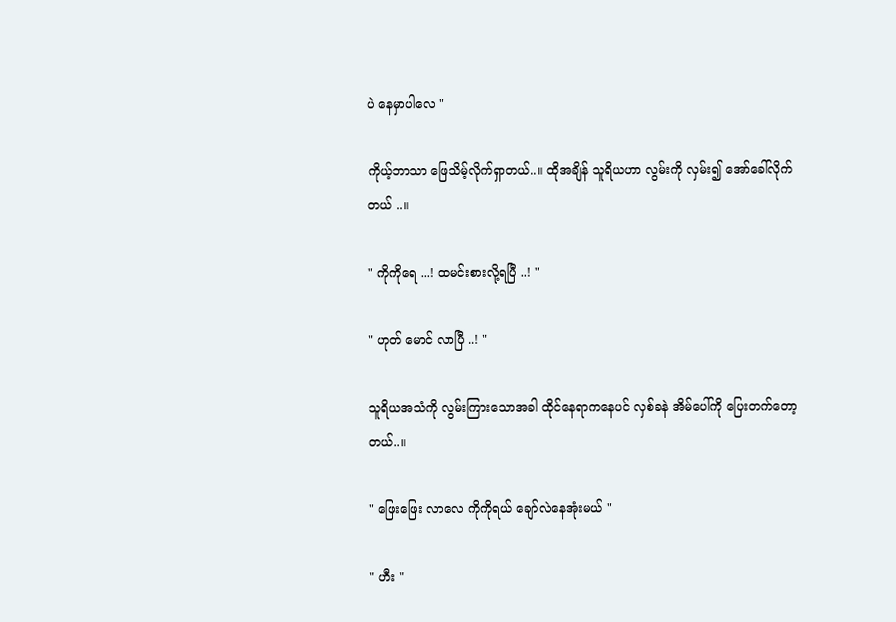ပဲ နေမှာပါလေ "

ကိုယ့်ဘာသာ ဖြေသိမ့်လိုက်ရှာတယ်..။ ထိုအချိန် သူရိယဟာ လွမ်းကို လှမ်း၍ အော်ခေါ်လိုက်တယ် ..။

" ကိုကိုရေ ...! ထမင်းစားလို့ရပြီ ..! "

" ဟုတ် မောင် လာပြီ ..! "

သူရိယအသံကို လွမ်းကြားသောအခါ ထိုင်နေရာကနေပင် လှစ်ခနဲ အိမ်ပေါ်ကို ပြေးတက်တော့တယ်..။

" ဖြေးဖြေး လာလေ ကိုကိုရယ် ချော်လဲနေအုံးမယ် "

" ဟီး "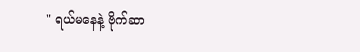" ရယ်မနေနဲ့ ဗိုက်ဆာ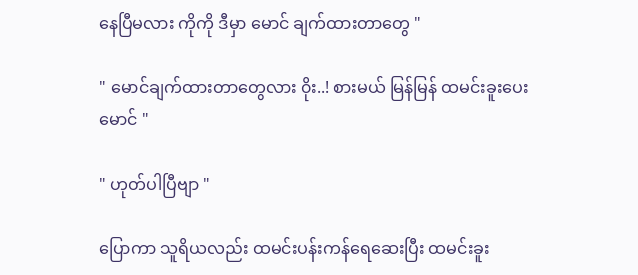နေပြီမလား ကိုကို ဒီမှာ မောင် ချက်ထားတာတွေ "

" မောင်ချက်ထားတာတွေလား ၀ိုး..! စားမယ် မြန်မြန် ထမင်းခူးပေး မောင် "

" ဟုတ်ပါပြီဗျာ "

ပြောကာ သူရိယလည်း ထမင်းပန်းကန်ရေဆေးပြီး ထမင်းခူး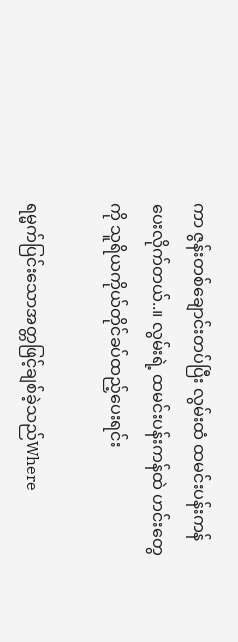ကာ ဇွန်းတစ်ချောင်းတပ်ပြီး လွမ်းထံ ထမင်းပန်းကန်ပေးလိုက်တယ်..။ လွမ်းရဲ့ ထမင်းပန်းကန်ထဲ ဟင်းတွေကို သူရိယကိုယ်တိုင်ခပ်ထည့်ပေးရင်း

ရမ္မက်ပြင်းသောအတ္တဖြင့်ချစ်ခဲ့သည်Where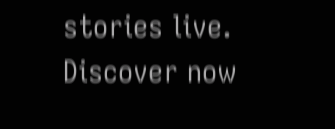stories live. Discover now